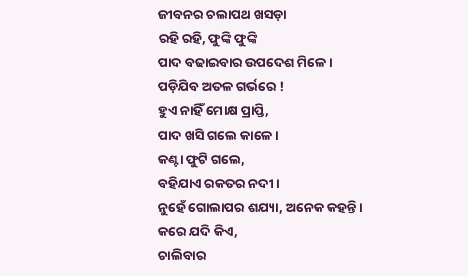ଜୀବନର ଚଲାପଥ ଖସଡ଼ା
ରହି ରହି, ଫୁଙ୍କି ଫୁଙ୍କି
ପାଦ ବଢାଇବାର ଉପଦେଶ ମିଳେ ।
ପଡ଼ିଯିବ ଅତଳ ଗର୍ଭରେ !
ହୁଏ ନାହିଁ ମୋକ୍ଷ ପ୍ରାପ୍ତି,
ପାଦ ଖସି ଗଲେ କାଳେ ।
କଣ୍ଟା ଫୁଟି ଗଲେ,
ବହିଯାଏ ରକତର ନଦୀ ।
ନୁହେଁ ଗୋଲାପର ଶଯ୍ୟା, ଅନେକ କହନ୍ତି ।
କରେ ଯଦି କିଏ,
ଚାଲିବାର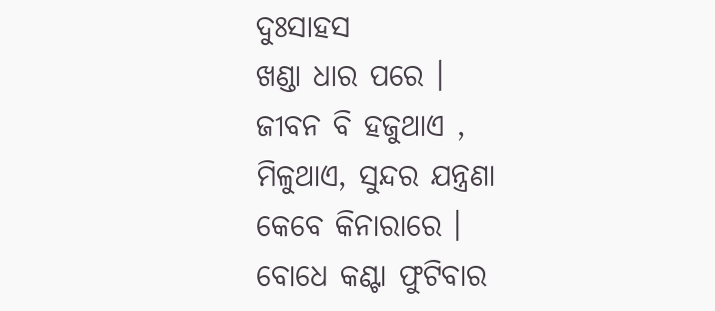ଦୁଃସାହସ
ଖଣ୍ଡା ଧାର ପରେ ।
ଜୀବନ ବି ହଜୁଥାଏ ,
ମିଳୁଥାଏ, ସୁନ୍ଦର ଯନ୍ତ୍ରଣା
କେବେ କିନାରାରେ ।
ବୋଧେ କଣ୍ଟା ଫୁଟିବାର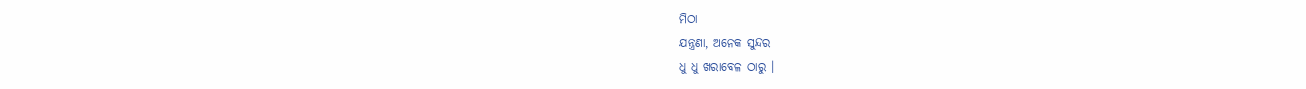ମିଠା
ଯନ୍ତ୍ରଣା, ଅନେକ ସୁନ୍ଦର
ଧୁ ଧୁ ଖରାବେଳ ଠାରୁ ।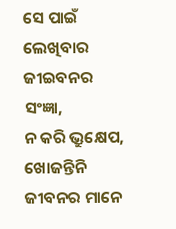ସେ ପାଇଁ ଲେଖିବାର ଜୀଇବନର ସଂଜ୍ଞା,
ନ କରି ଭ୍ରୁକ୍ଷେପ, ଖୋଜନ୍ତିନି
ଜୀବନର ମାନେ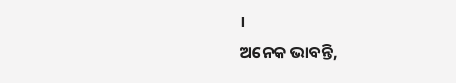।
ଅନେକ ଭାବନ୍ତି,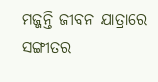ମଜ୍ଜନ୍ତି ଜୀବନ ଯାତ୍ରାରେ
ସଙ୍ଗୀତର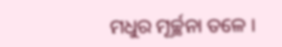ମଧୁର ମୂର୍ଚ୍ଛନା ତଳେ ।